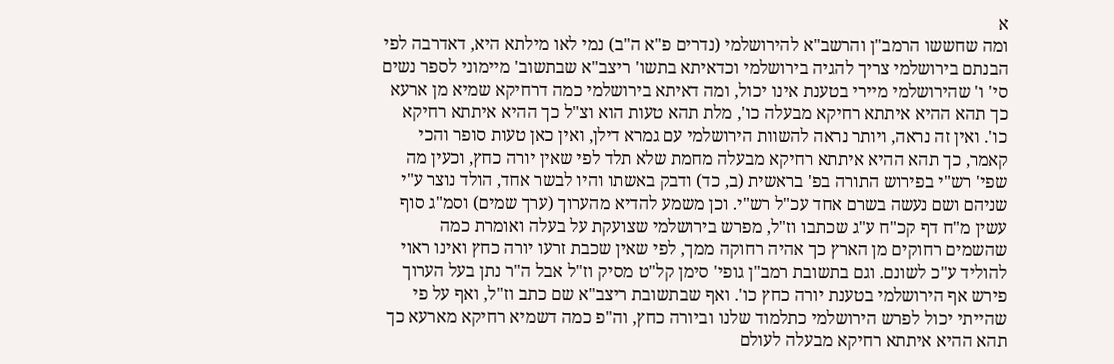א
ומה שחששו הרמב"ן והרשב"א להירושלמי (נדרים פ"א ה"ב) נמי לאו מילתא היא, דאדרבה לפי הבנתם בירושלמי צריך להגיה בירושלמי וכדאיתא בתשו' ריצב"א שבתשוב' מיימוני לספר נשים סי' ו' שהירושלמי מיירי בטענת אינו יכול, ומה דאיתא בירושלמי כמה דרחיקא שמיא מן ארעא כך תהא ההיא איתתא רחיקא מבעלה כו', מלת תהא טעות הוא וצ"ל כך ההיא איתתא רחיקא כו'. ואין זה נראה, ויותר נראה להשוות הירושלמי עם גמרא דילן, ואין כאן טעות סופר והכי קאמר, כך תהא ההיא איתתא רחיקא מבעלה מחמת שלא תלד לפי שאין יורה כחץ, וכעין מה שפי' רש"י בפירוש התורה בפ' בראשית (ב, כד) ודבק באשתו והיו לבשר אחד, הולד נוצר ע"י שניהם ושם נעשה בשרם אחד עכ"ל רש"י. וכן משמע להדיא מהערוך (ערך שמים) וסמ"ג סוף עשין מ"ח דף קכ"ח ע"ג שכתבו וז"ל, מפרש בירושלמי שצועקת על בעלה ואומרת כמה שהשמים רחוקים מן הארץ כך אהיה רחוקה ממך, לפי שאין שכבת זרעו יורה כחץ ואינו ראוי להוליד ע"כ לשונם. וגם בתשובת רמב"ן גופי' סימן קל"ט מסיק וז"ל אבל ה"ר נתן בעל הערוך פירש אף הירושלמי בטענת יורה כחץ כו'. ואף שבתשובת ריצב"א שם כתב וז"ל, ואף על פי שהייתי יכול לפרש הירושלמי כתלמוד שלנו וביורה כחץ, וה"פ כמה דשמיא רחיקא מארעא כך תהא ההיא איתתא רחיקא מבעלה לעולם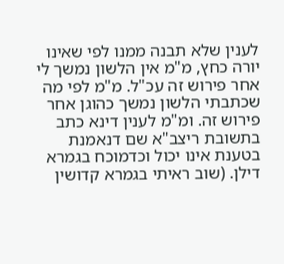לענין שלא תבנה ממנו לפי שאינו יורה כחץ, מ"מ אין הלשון נמשך לי אחר פירוש זה עכ"ל. מ"מ לפי מה שכתבתי הלשון נמשך כהוגן אחר פירוש זה. ומ"מ לענין דינא כתב בתשובת ריצב"א שם דנאמנת בטענת אינו יכול וכדמוכח בגמרא דילן. (שוב ראיתי בגמרא קדושין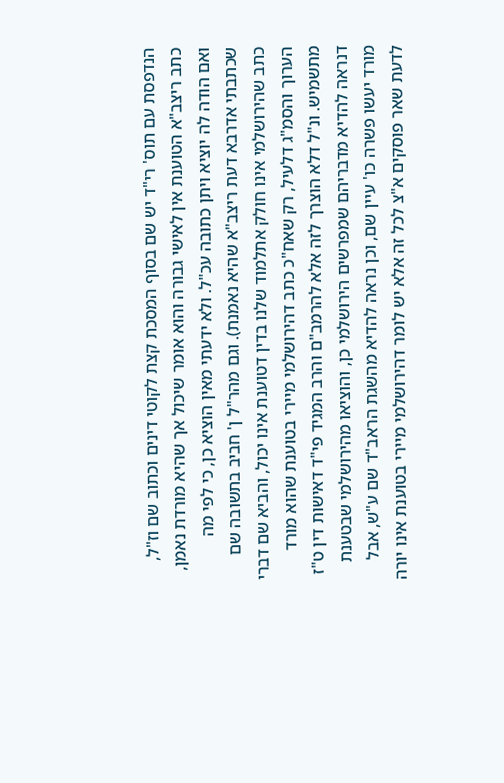הנדפסת עם תוס' רי"ד יש שם בסוף המסכת קצת לקוטי דינים וכתוב שם וז"ל, כתב ריצב"א הטוענת אין לאישי גבורה והוא אומר שיכול אך שהיא מורדת נאמן, ואם הודה לה יוציא ויתן כתובה עכ"ל. ולא ידעתי מאין הוציא כן, כי לפי מה שכתבתי אדרבא דעת ריצב"א שהיא נאמנת). וגם מהר"ל ן' חביב בתשובה שם כתב שהירושלמי אינו חולק אתלמוד שלנו בדין דטוענת אינו יכול, והביא שם דברי הערוך והסמ"ג דלעיל, רק שאח"כ כתב דהירושלמי מיירי בטוענת שהוא מורד מתשמיש. ונ"ל דלא הוצרך לזה אלא להרמב"ם והרב המגיד פי"ד דאישות דין ט"ז דנראה להדיא מדבריהם שמפרשים הירושלמי כן, והוציאו מהירושלמי שבטענת מורד יעשו פשרה כו' עיין שם, וכן נראה להדיא מהשגת הראב"ד שם ע"ש, אבל לדעת שאר פוסקים א"צ לכל זה אלא יש לומר דהירושלמי מיירי בטוענת אינו יורה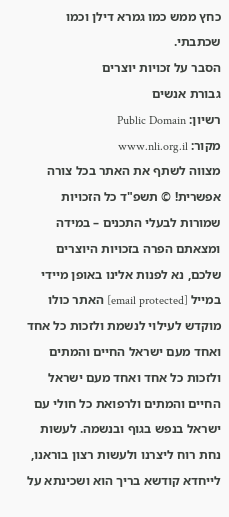כחץ ממש כמו גמרא דילן וכמו שכתבתי.
הסבר על זכויות יוצרים
גבורת אנשים
רשיון: Public Domain
מקור: www.nli.org.il
מצווה לשתף את האתר בכל צורה אפשרית! © תשפ"ד כל הזכויות שמורות לבעלי התכנים – במידה ומצאתם הפרה בזכויות היוצרים שלכם, נא לפנות אלינו באופן מיידי במייל [email protected] האתר כולו מוקדש לעילוי לנשמת ולזכות כל אחד ואחד מעם ישראל החיים והמתים ולזכות כל אחד ואחד מעם ישראל החיים והמתים ולרפואת כל חולי עם ישראל בנפש בגוף ובנשמה. לעשות נחת רוח ליצרנו ולעשות רצון בוראנו, לייחדא קודשא בריך הוא ושכינתא על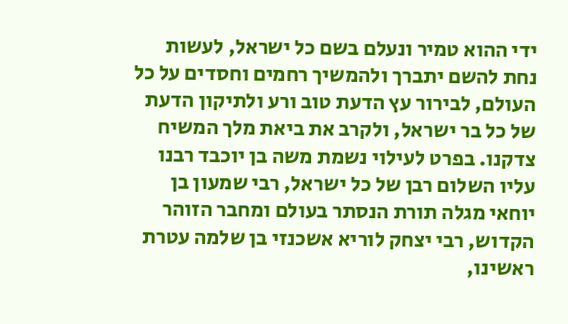ידי ההוא טמיר ונעלם בשם כל ישראל, לעשות נחת להשם יתברך ולהמשיך רחמים וחסדים על כל העולם, לבירור עץ הדעת טוב ורע ולתיקון הדעת של כל בר ישראל, ולקרב את ביאת מלך המשיח צדקנו. בפרט לעילוי נשמת משה בן יוכבד רבנו עליו השלום רבן של כל ישראל, רבי שמעון בן יוחאי מגלה תורת הנסתר בעולם ומחבר הזוהר הקדוש, רבי יצחק לוריא אשכנזי בן שלמה עטרת ראשינו,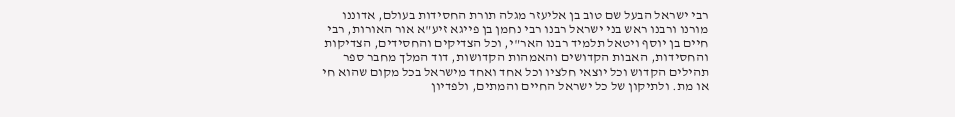רבי ישראל הבעל שם טוב בן אליעזר מגלה תורת החסידות בעולם, אדוננו מורנו ורבנו ראש בני ישראל רבנו רבי נחמן בן פייגא זיע"א אור האורות, רבי חיים בן יוסף ויטאל תלמיד רבנו האר"י, וכל הצדיקים והחסידים, הצדיקות והחסידות, האבות הקדושים והאמהות הקדושות, דוד המלך מחבר ספר תהילים הקדוש וכל יוצאי חלציו וכל אחד ואחד מישראל בכל מקום שהוא חי או מת. ולתיקון של כל ישראל החיים והמתים, ולפדיון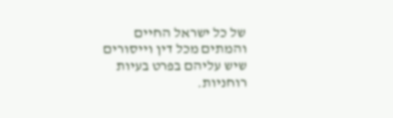של כל ישראל החיים והמתים מכל דין וייסורים שיש עליהם בפרט בעיות רוחניות.